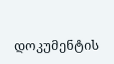დოკუმენტის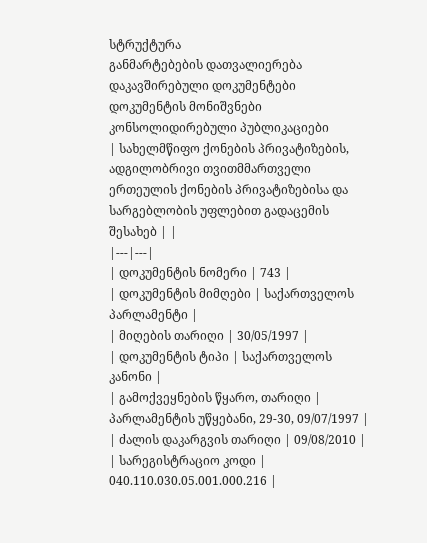სტრუქტურა
განმარტებების დათვალიერება
დაკავშირებული დოკუმენტები
დოკუმენტის მონიშვნები
კონსოლიდირებული პუბლიკაციები
| სახელმწიფო ქონების პრივატიზების, ადგილობრივი თვითმმართველი ერთეულის ქონების პრივატიზებისა და სარგებლობის უფლებით გადაცემის შესახებ | |
|---|---|
| დოკუმენტის ნომერი | 743 |
| დოკუმენტის მიმღები | საქართველოს პარლამენტი |
| მიღების თარიღი | 30/05/1997 |
| დოკუმენტის ტიპი | საქართველოს კანონი |
| გამოქვეყნების წყარო, თარიღი | პარლამენტის უწყებანი, 29-30, 09/07/1997 |
| ძალის დაკარგვის თარიღი | 09/08/2010 |
| სარეგისტრაციო კოდი | 040.110.030.05.001.000.216 |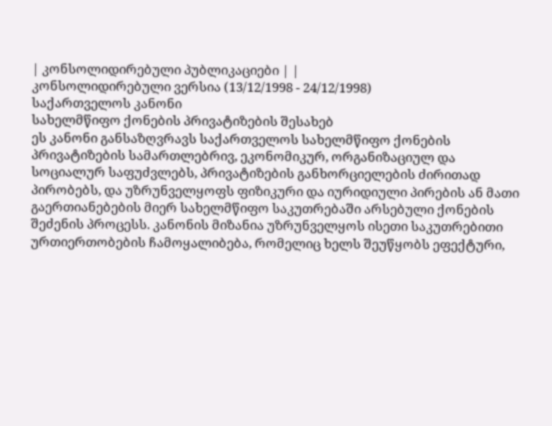| კონსოლიდირებული პუბლიკაციები | |
კონსოლიდირებული ვერსია (13/12/1998 - 24/12/1998)
საქართველოს კანონი
სახელმწიფო ქონების პრივატიზების შესახებ
ეს კანონი განსაზღვრავს საქართველოს სახელმწიფო ქონების პრივატიზების სამართლებრივ, ეკონომიკურ, ორგანიზაციულ და სოციალურ საფუძვლებს, პრივატიზების განხორციელების ძირითად პირობებს, და უზრუნველყოფს ფიზიკური და იურიდიული პირების ან მათი გაერთიანებების მიერ სახელმწიფო საკუთრებაში არსებული ქონების შეძენის პროცესს. კანონის მიზანია უზრუნველყოს ისეთი საკუთრებითი ურთიერთობების ჩამოყალიბება, რომელიც ხელს შეუწყობს ეფექტური,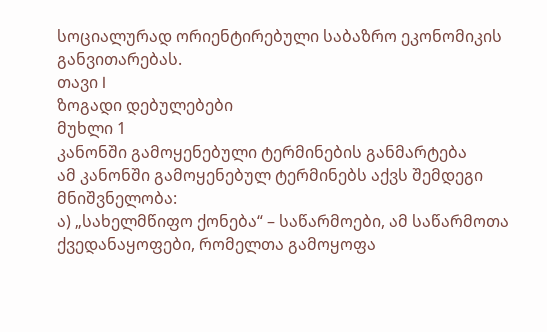სოციალურად ორიენტირებული საბაზრო ეკონომიკის განვითარებას.
თავი I
ზოგადი დებულებები
მუხლი 1
კანონში გამოყენებული ტერმინების განმარტება
ამ კანონში გამოყენებულ ტერმინებს აქვს შემდეგი მნიშვნელობა:
ა) „სახელმწიფო ქონება“ – საწარმოები, ამ საწარმოთა ქვედანაყოფები, რომელთა გამოყოფა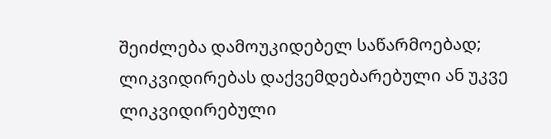შეიძლება დამოუკიდებელ საწარმოებად; ლიკვიდირებას დაქვემდებარებული ან უკვე ლიკვიდირებული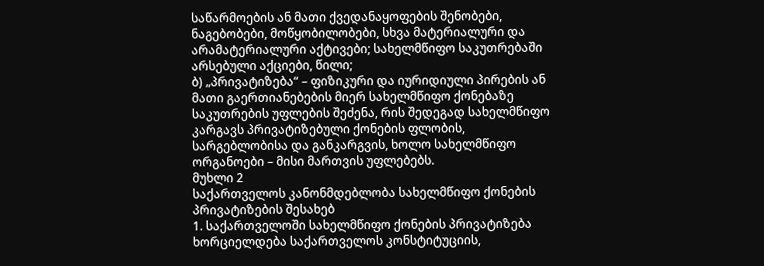საწარმოების ან მათი ქვედანაყოფების შენობები, ნაგებობები, მოწყობილობები, სხვა მატერიალური და არამატერიალური აქტივები; სახელმწიფო საკუთრებაში არსებული აქციები, წილი;
ბ) „პრივატიზება“ – ფიზიკური და იურიდიული პირების ან მათი გაერთიანებების მიერ სახელმწიფო ქონებაზე საკუთრების უფლების შეძენა, რის შედეგად სახელმწიფო კარგავს პრივატიზებული ქონების ფლობის, სარგებლობისა და განკარგვის, ხოლო სახელმწიფო ორგანოები – მისი მართვის უფლებებს.
მუხლი 2
საქართველოს კანონმდებლობა სახელმწიფო ქონების პრივატიზების შესახებ
1. საქართველოში სახელმწიფო ქონების პრივატიზება ხორციელდება საქართველოს კონსტიტუციის,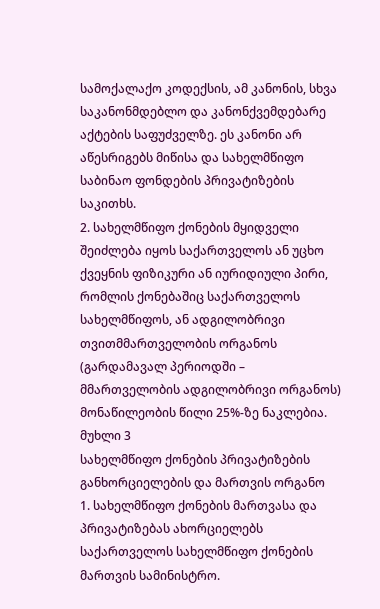სამოქალაქო კოდექსის, ამ კანონის, სხვა საკანონმდებლო და კანონქვემდებარე აქტების საფუძველზე. ეს კანონი არ აწესრიგებს მიწისა და სახელმწიფო საბინაო ფონდების პრივატიზების საკითხს.
2. სახელმწიფო ქონების მყიდველი შეიძლება იყოს საქართველოს ან უცხო ქვეყნის ფიზიკური ან იურიდიული პირი, რომლის ქონებაშიც საქართველოს სახელმწიფოს, ან ადგილობრივი თვითმმართველობის ორგანოს (გარდამავალ პერიოდში – მმართველობის ადგილობრივი ორგანოს) მონაწილეობის წილი 25%-ზე ნაკლებია.
მუხლი 3
სახელმწიფო ქონების პრივატიზების განხორციელების და მართვის ორგანო
1. სახელმწიფო ქონების მართვასა და პრივატიზებას ახორციელებს საქართველოს სახელმწიფო ქონების მართვის სამინისტრო.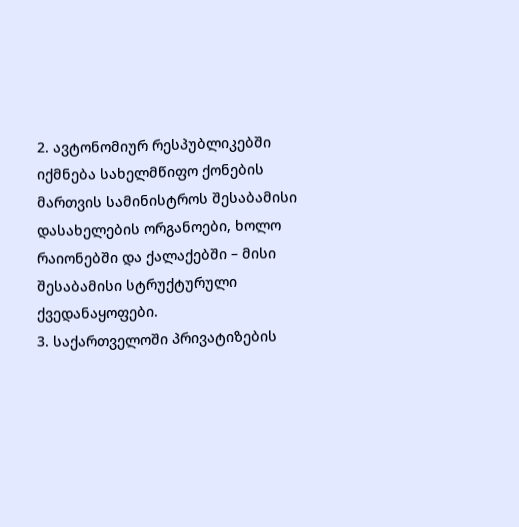2. ავტონომიურ რესპუბლიკებში იქმნება სახელმწიფო ქონების მართვის სამინისტროს შესაბამისი დასახელების ორგანოები, ხოლო რაიონებში და ქალაქებში – მისი შესაბამისი სტრუქტურული ქვედანაყოფები.
3. საქართველოში პრივატიზების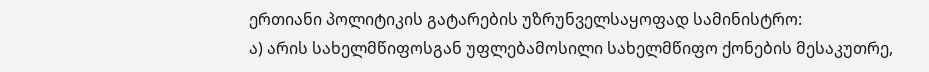ერთიანი პოლიტიკის გატარების უზრუნველსაყოფად სამინისტრო:
ა) არის სახელმწიფოსგან უფლებამოსილი სახელმწიფო ქონების მესაკუთრე,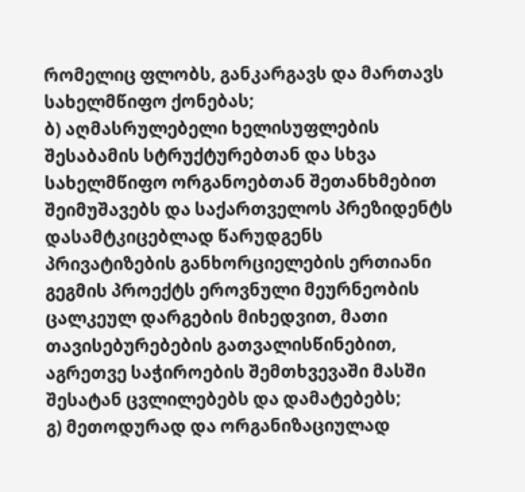რომელიც ფლობს, განკარგავს და მართავს სახელმწიფო ქონებას;
ბ) აღმასრულებელი ხელისუფლების შესაბამის სტრუქტურებთან და სხვა სახელმწიფო ორგანოებთან შეთანხმებით შეიმუშავებს და საქართველოს პრეზიდენტს დასამტკიცებლად წარუდგენს პრივატიზების განხორციელების ერთიანი გეგმის პროექტს ეროვნული მეურნეობის ცალკეულ დარგების მიხედვით, მათი თავისებურებების გათვალისწინებით, აგრეთვე საჭიროების შემთხვევაში მასში შესატან ცვლილებებს და დამატებებს;
გ) მეთოდურად და ორგანიზაციულად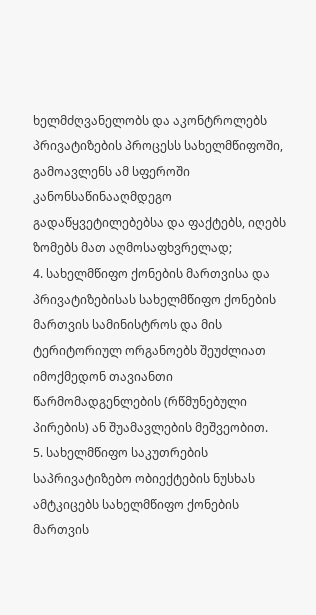ხელმძღვანელობს და აკონტროლებს პრივატიზების პროცესს სახელმწიფოში, გამოავლენს ამ სფეროში კანონსაწინააღმდეგო გადაწყვეტილებებსა და ფაქტებს, იღებს ზომებს მათ აღმოსაფხვრელად;
4. სახელმწიფო ქონების მართვისა და პრივატიზებისას სახელმწიფო ქონების მართვის სამინისტროს და მის ტერიტორიულ ორგანოებს შეუძლიათ იმოქმედონ თავიანთი წარმომადგენლების (რწმუნებული პირების) ან შუამავლების მეშვეობით.
5. სახელმწიფო საკუთრების საპრივატიზებო ობიექტების ნუსხას ამტკიცებს სახელმწიფო ქონების მართვის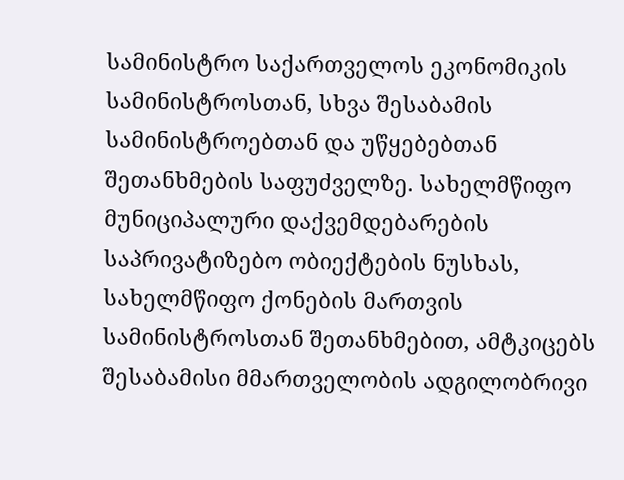სამინისტრო საქართველოს ეკონომიკის სამინისტროსთან, სხვა შესაბამის სამინისტროებთან და უწყებებთან შეთანხმების საფუძველზე. სახელმწიფო მუნიციპალური დაქვემდებარების საპრივატიზებო ობიექტების ნუსხას, სახელმწიფო ქონების მართვის სამინისტროსთან შეთანხმებით, ამტკიცებს შესაბამისი მმართველობის ადგილობრივი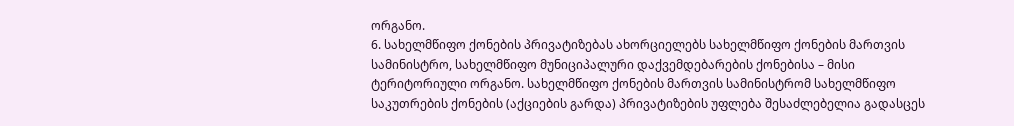ორგანო.
6. სახელმწიფო ქონების პრივატიზებას ახორციელებს სახელმწიფო ქონების მართვის სამინისტრო, სახელმწიფო მუნიციპალური დაქვემდებარების ქონებისა – მისი ტერიტორიული ორგანო. სახელმწიფო ქონების მართვის სამინისტრომ სახელმწიფო საკუთრების ქონების (აქციების გარდა) პრივატიზების უფლება შესაძლებელია გადასცეს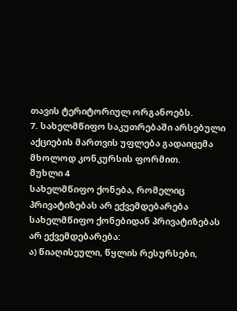თავის ტერიტორიულ ორგანოებს.
7. სახელმწიფო საკუთრებაში არსებული აქციების მართვის უფლება გადაიცემა მხოლოდ კონკურსის ფორმით.
მუხლი 4
სახელმწიფო ქონება, რომელიც პრივატიზებას არ ექვემდებარება
სახელმწიფო ქონებიდან პრივატიზებას არ ექვემდებარება:
ა) წიაღისეული, წყლის რესურსები,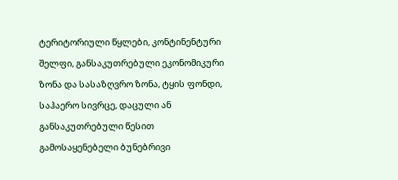ტერიტორიული წყლები, კონტინენტური შელფი, განსაკუთრებული ეკონომიკური ზონა და სასაზღვრო ზონა, ტყის ფონდი, საჰაერო სივრცე, დაცული ან განსაკუთრებული წესით გამოსაყენებელი ბუნებრივი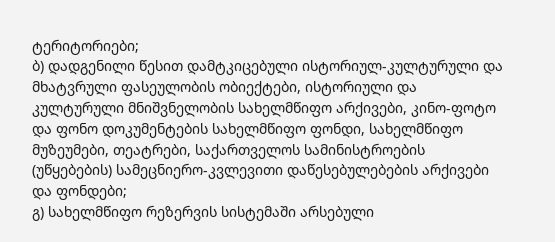ტერიტორიები;
ბ) დადგენილი წესით დამტკიცებული ისტორიულ-კულტურული და მხატვრული ფასეულობის ობიექტები, ისტორიული და კულტურული მნიშვნელობის სახელმწიფო არქივები, კინო-ფოტო და ფონო დოკუმენტების სახელმწიფო ფონდი, სახელმწიფო მუზეუმები, თეატრები, საქართველოს სამინისტროების (უწყებების) სამეცნიერო-კვლევითი დაწესებულებების არქივები და ფონდები;
გ) სახელმწიფო რეზერვის სისტემაში არსებული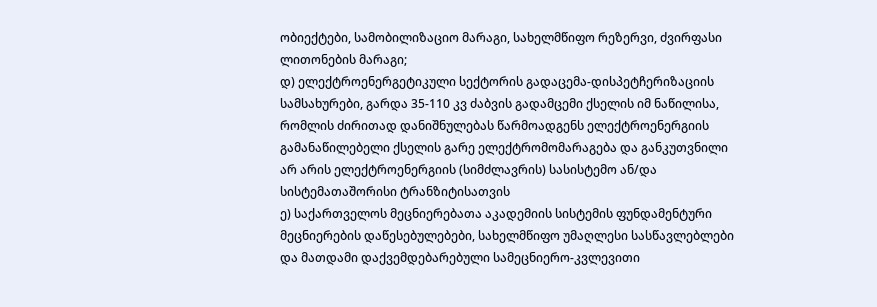ობიექტები, სამობილიზაციო მარაგი, სახელმწიფო რეზერვი, ძვირფასი ლითონების მარაგი;
დ) ელექტროენერგეტიკული სექტორის გადაცემა-დისპეტჩერიზაციის სამსახურები, გარდა 35-110 კვ ძაბვის გადამცემი ქსელის იმ ნაწილისა, რომლის ძირითად დანიშნულებას წარმოადგენს ელექტროენერგიის გამანაწილებელი ქსელის გარე ელექტრომომარაგება და განკუთვნილი არ არის ელექტროენერგიის (სიმძლავრის) სასისტემო ან/და სისტემათაშორისი ტრანზიტისათვის
ე) საქართველოს მეცნიერებათა აკადემიის სისტემის ფუნდამენტური მეცნიერების დაწესებულებები, სახელმწიფო უმაღლესი სასწავლებლები და მათდამი დაქვემდებარებული სამეცნიერო-კვლევითი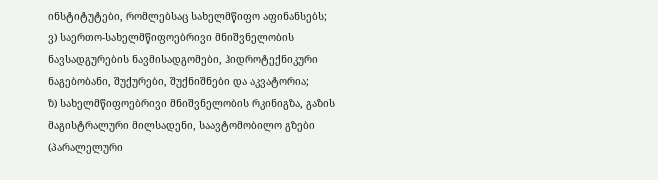ინსტიტუტები, რომლებსაც სახელმწიფო აფინანსებს;
ვ) საერთო-სახელმწიფოებრივი მნიშვნელობის ნავსადგურების ნავმისადგომები, ჰიდროტექნიკური ნაგებობანი, შუქურები, შუქნიშნები და აკვატორია;
ზ) სახელმწიფოებრივი მნიშვნელობის რკინიგზა, გაზის მაგისტრალური მილსადენი, საავტომობილო გზები (პარალელური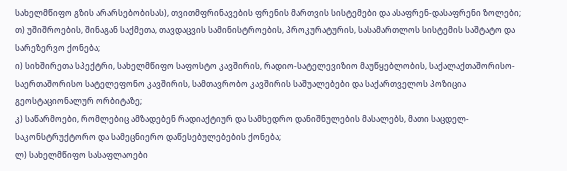სახელმწიფო გზის არარსებობისას), თვითმფრინავების ფრენის მართვის სისტემები და ასაფრენ-დასაფრენი ზოლები;
თ) უშიშროების, შინაგან საქმეთა, თავდაცვის სამინისტროების, პროკურატურის, სასამართლოს სისტემის საშტატო და სარეზერვო ქონება;
ი) სიხშირეთა სპექტრი, სახელმწიფო საფოსტო კავშირის, რადიო-სატელევიზიო მაუწყებლობის, საქალაქთაშორისო-საერთაშორისო სატელეფონო კავშირის, სამთავრობო კავშირის საშუალებები და საქართველოს პოზიცია გეოსტაციონალურ ორბიტაზე;
კ) საწარმოები, რომლებიც ამზადებენ რადიაქტიურ და სამხედრო დანიშნულების მასალებს, მათი საცდელ-საკონსტრუქტორო და სამეცნიერო დაწესებულებების ქონება;
ლ) სახელმწიფო სასაფლაოები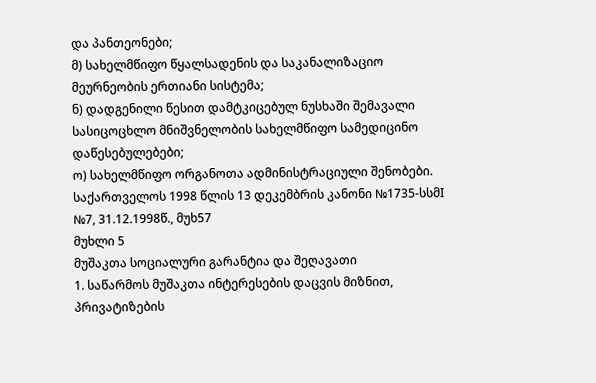და პანთეონები;
მ) სახელმწიფო წყალსადენის და საკანალიზაციო მეურნეობის ერთიანი სისტემა;
ნ) დადგენილი წესით დამტკიცებულ ნუსხაში შემავალი სასიცოცხლო მნიშვნელობის სახელმწიფო სამედიცინო დაწესებულებები;
ო) სახელმწიფო ორგანოთა ადმინისტრაციული შენობები.
საქართველოს 1998 წლის 13 დეკემბრის კანონი №1735-სსმI №7, 31.12.1998წ., მუხ57
მუხლი 5
მუშაკთა სოციალური გარანტია და შეღავათი
1. საწარმოს მუშაკთა ინტერესების დაცვის მიზნით, პრივატიზების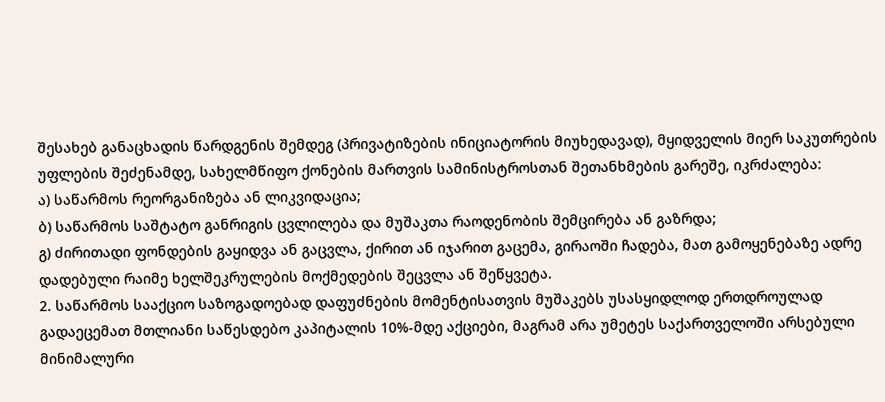შესახებ განაცხადის წარდგენის შემდეგ (პრივატიზების ინიციატორის მიუხედავად), მყიდველის მიერ საკუთრების უფლების შეძენამდე, სახელმწიფო ქონების მართვის სამინისტროსთან შეთანხმების გარეშე, იკრძალება:
ა) საწარმოს რეორგანიზება ან ლიკვიდაცია;
ბ) საწარმოს საშტატო განრიგის ცვლილება და მუშაკთა რაოდენობის შემცირება ან გაზრდა;
გ) ძირითადი ფონდების გაყიდვა ან გაცვლა, ქირით ან იჯარით გაცემა, გირაოში ჩადება, მათ გამოყენებაზე ადრე დადებული რაიმე ხელშეკრულების მოქმედების შეცვლა ან შეწყვეტა.
2. საწარმოს სააქციო საზოგადოებად დაფუძნების მომენტისათვის მუშაკებს უსასყიდლოდ ერთდროულად გადაეცემათ მთლიანი საწესდებო კაპიტალის 10%-მდე აქციები, მაგრამ არა უმეტეს საქართველოში არსებული მინიმალური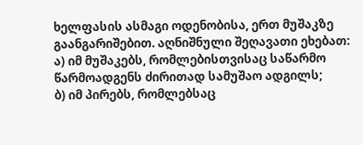ხელფასის ასმაგი ოდენობისა, ერთ მუშაკზე გაანგარიშებით. აღნიშნული შეღავათი ეხებათ:
ა) იმ მუშაკებს, რომლებისთვისაც საწარმო წარმოადგენს ძირითად სამუშაო ადგილს;
ბ) იმ პირებს, რომლებსაც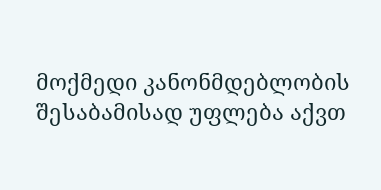მოქმედი კანონმდებლობის შესაბამისად უფლება აქვთ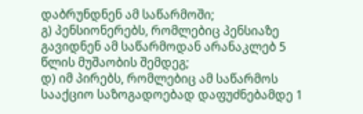დაბრუნდნენ ამ საწარმოში;
გ) პენსიონერებს, რომლებიც პენსიაზე გავიდნენ ამ საწარმოდან არანაკლებ 5 წლის მუშაობის შემდეგ;
დ) იმ პირებს, რომლებიც ამ საწარმოს სააქციო საზოგადოებად დაფუძნებამდე 1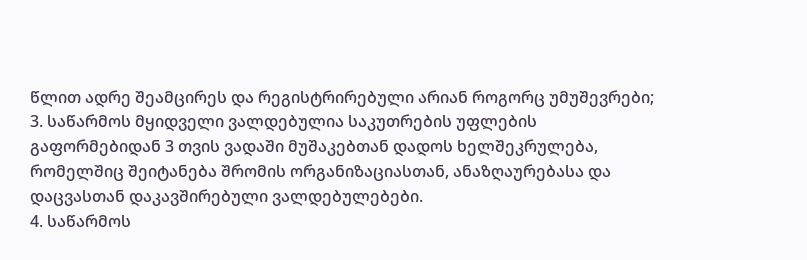წლით ადრე შეამცირეს და რეგისტრირებული არიან როგორც უმუშევრები;
3. საწარმოს მყიდველი ვალდებულია საკუთრების უფლების გაფორმებიდან 3 თვის ვადაში მუშაკებთან დადოს ხელშეკრულება, რომელშიც შეიტანება შრომის ორგანიზაციასთან, ანაზღაურებასა და დაცვასთან დაკავშირებული ვალდებულებები.
4. საწარმოს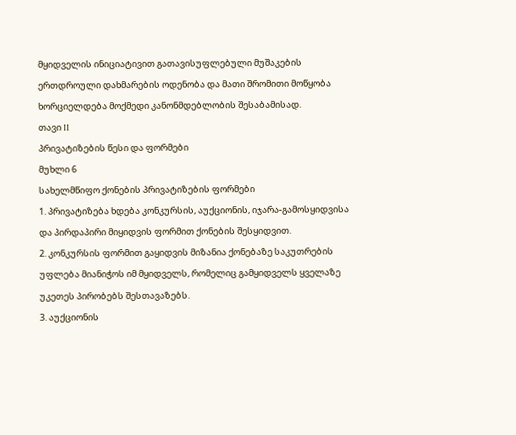მყიდველის ინიციატივით გათავისუფლებული მუშაკების ერთდროული დახმარების ოდენობა და მათი შრომითი მოწყობა ხორციელდება მოქმედი კანონმდებლობის შესაბამისად.
თავი II
პრივატიზების წესი და ფორმები
მუხლი 6
სახელმწიფო ქონების პრივატიზების ფორმები
1. პრივატიზება ხდება კონკურსის, აუქციონის, იჯარა-გამოსყიდვისა და პირდაპირი მიყიდვის ფორმით ქონების შესყიდვით.
2. კონკურსის ფორმით გაყიდვის მიზანია ქონებაზე საკუთრების უფლება მიანიჭოს იმ მყიდველს, რომელიც გამყიდველს ყველაზე უკეთეს პირობებს შესთავაზებს.
3. აუქციონის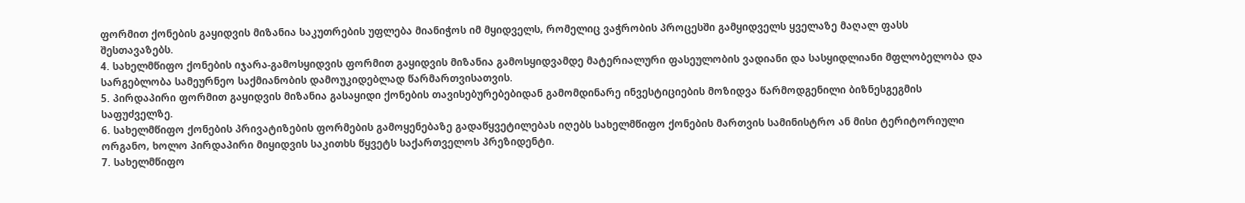ფორმით ქონების გაყიდვის მიზანია საკუთრების უფლება მიანიჭოს იმ მყიდველს, რომელიც ვაჭრობის პროცესში გამყიდველს ყველაზე მაღალ ფასს შესთავაზებს.
4. სახელმწიფო ქონების იჯარა-გამოსყიდვის ფორმით გაყიდვის მიზანია გამოსყიდვამდე მატერიალური ფასეულობის ვადიანი და სასყიდლიანი მფლობელობა და სარგებლობა სამეურნეო საქმიანობის დამოუკიდებლად წარმართვისათვის.
5. პირდაპირი ფორმით გაყიდვის მიზანია გასაყიდი ქონების თავისებურებებიდან გამომდინარე ინვესტიციების მოზიდვა წარმოდგენილი ბიზნესგეგმის საფუძველზე.
6. სახელმწიფო ქონების პრივატიზების ფორმების გამოყენებაზე გადაწყვეტილებას იღებს სახელმწიფო ქონების მართვის სამინისტრო ან მისი ტერიტორიული ორგანო, ხოლო პირდაპირი მიყიდვის საკითხს წყვეტს საქართველოს პრეზიდენტი.
7. სახელმწიფო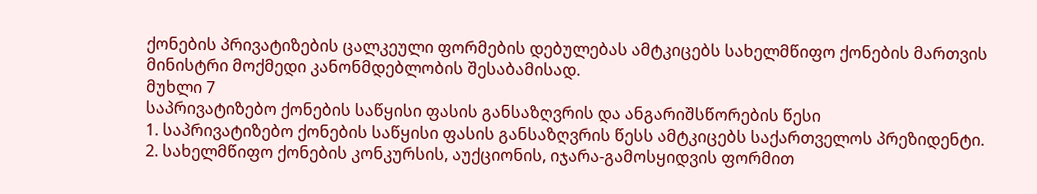ქონების პრივატიზების ცალკეული ფორმების დებულებას ამტკიცებს სახელმწიფო ქონების მართვის მინისტრი მოქმედი კანონმდებლობის შესაბამისად.
მუხლი 7
საპრივატიზებო ქონების საწყისი ფასის განსაზღვრის და ანგარიშსწორების წესი
1. საპრივატიზებო ქონების საწყისი ფასის განსაზღვრის წესს ამტკიცებს საქართველოს პრეზიდენტი.
2. სახელმწიფო ქონების კონკურსის, აუქციონის, იჯარა-გამოსყიდვის ფორმით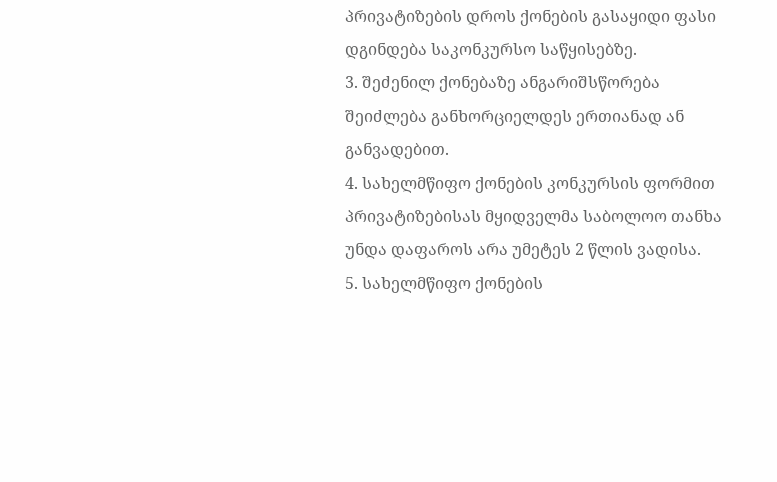პრივატიზების დროს ქონების გასაყიდი ფასი დგინდება საკონკურსო საწყისებზე.
3. შეძენილ ქონებაზე ანგარიშსწორება შეიძლება განხორციელდეს ერთიანად ან განვადებით.
4. სახელმწიფო ქონების კონკურსის ფორმით პრივატიზებისას მყიდველმა საბოლოო თანხა უნდა დაფაროს არა უმეტეს 2 წლის ვადისა.
5. სახელმწიფო ქონების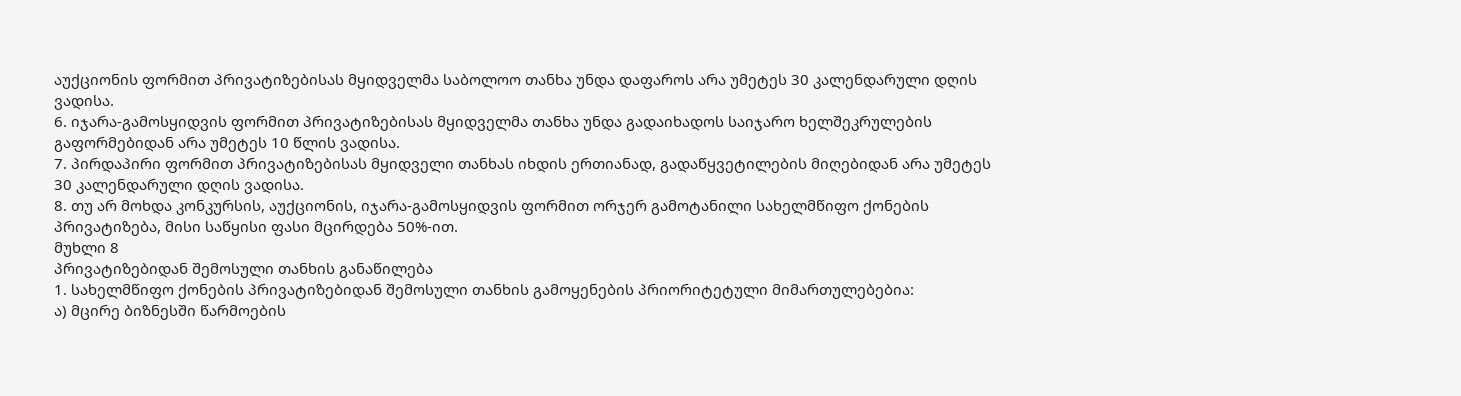აუქციონის ფორმით პრივატიზებისას მყიდველმა საბოლოო თანხა უნდა დაფაროს არა უმეტეს 30 კალენდარული დღის ვადისა.
6. იჯარა-გამოსყიდვის ფორმით პრივატიზებისას მყიდველმა თანხა უნდა გადაიხადოს საიჯარო ხელშეკრულების გაფორმებიდან არა უმეტეს 10 წლის ვადისა.
7. პირდაპირი ფორმით პრივატიზებისას მყიდველი თანხას იხდის ერთიანად, გადაწყვეტილების მიღებიდან არა უმეტეს 30 კალენდარული დღის ვადისა.
8. თუ არ მოხდა კონკურსის, აუქციონის, იჯარა-გამოსყიდვის ფორმით ორჯერ გამოტანილი სახელმწიფო ქონების პრივატიზება, მისი საწყისი ფასი მცირდება 50%-ით.
მუხლი 8
პრივატიზებიდან შემოსული თანხის განაწილება
1. სახელმწიფო ქონების პრივატიზებიდან შემოსული თანხის გამოყენების პრიორიტეტული მიმართულებებია:
ა) მცირე ბიზნესში წარმოების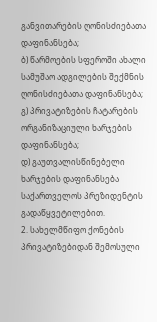განვითარების ღონისძიებათა დაფინანსება;
ბ) წარმოების სფეროში ახალი სამუშაო ადგილების შექმნის ღონისძიებათა დაფინანსება;
გ) პრივატიზების ჩატარების ორგანიზაციული ხარჯების დაფინანსება;
დ) გაუთვალისწინებელი ხარჯების დაფინანსება საქართველოს პრეზიდენტის გადაწყვეტილებით.
2. სახელმწიფო ქონების პრივატიზებიდან შემოსული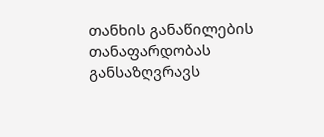თანხის განაწილების თანაფარდობას განსაზღვრავს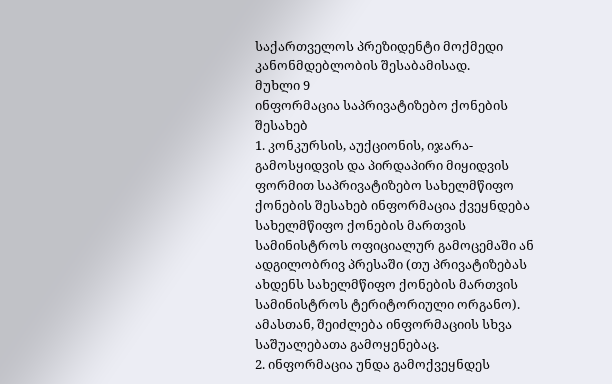საქართველოს პრეზიდენტი მოქმედი კანონმდებლობის შესაბამისად.
მუხლი 9
ინფორმაცია საპრივატიზებო ქონების შესახებ
1. კონკურსის, აუქციონის, იჯარა-გამოსყიდვის და პირდაპირი მიყიდვის ფორმით საპრივატიზებო სახელმწიფო ქონების შესახებ ინფორმაცია ქვეყნდება სახელმწიფო ქონების მართვის სამინისტროს ოფიციალურ გამოცემაში ან ადგილობრივ პრესაში (თუ პრივატიზებას ახდენს სახელმწიფო ქონების მართვის სამინისტროს ტერიტორიული ორგანო). ამასთან, შეიძლება ინფორმაციის სხვა საშუალებათა გამოყენებაც.
2. ინფორმაცია უნდა გამოქვეყნდეს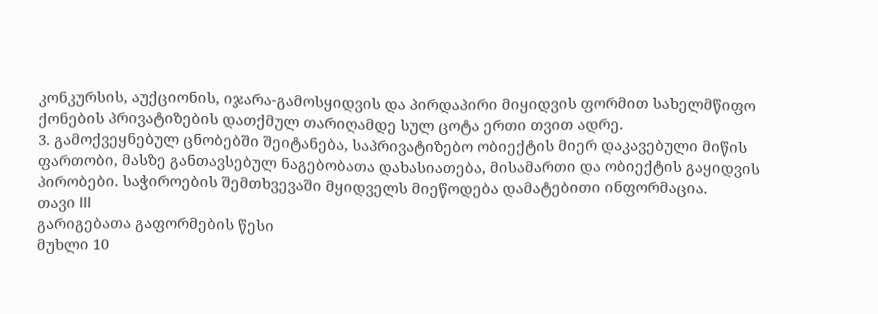კონკურსის, აუქციონის, იჯარა-გამოსყიდვის და პირდაპირი მიყიდვის ფორმით სახელმწიფო ქონების პრივატიზების დათქმულ თარიღამდე სულ ცოტა ერთი თვით ადრე.
3. გამოქვეყნებულ ცნობებში შეიტანება, საპრივატიზებო ობიექტის მიერ დაკავებული მიწის ფართობი, მასზე განთავსებულ ნაგებობათა დახასიათება, მისამართი და ობიექტის გაყიდვის პირობები. საჭიროების შემთხვევაში მყიდველს მიეწოდება დამატებითი ინფორმაცია.
თავი III
გარიგებათა გაფორმების წესი
მუხლი 10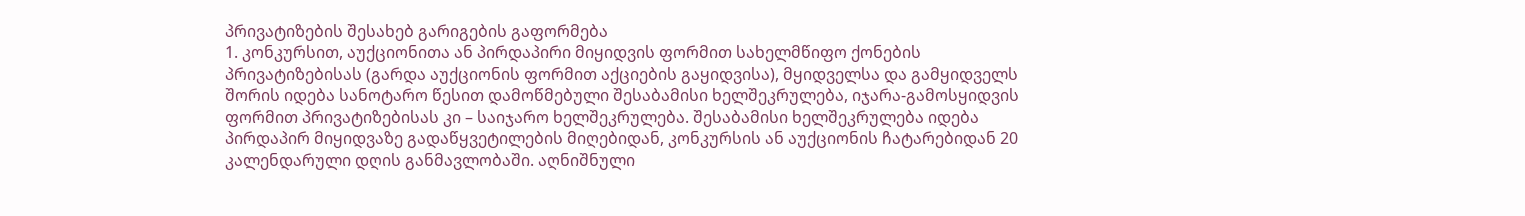პრივატიზების შესახებ გარიგების გაფორმება
1. კონკურსით, აუქციონითა ან პირდაპირი მიყიდვის ფორმით სახელმწიფო ქონების პრივატიზებისას (გარდა აუქციონის ფორმით აქციების გაყიდვისა), მყიდველსა და გამყიდველს შორის იდება სანოტარო წესით დამოწმებული შესაბამისი ხელშეკრულება, იჯარა-გამოსყიდვის ფორმით პრივატიზებისას კი – საიჯარო ხელშეკრულება. შესაბამისი ხელშეკრულება იდება პირდაპირ მიყიდვაზე გადაწყვეტილების მიღებიდან, კონკურსის ან აუქციონის ჩატარებიდან 20 კალენდარული დღის განმავლობაში. აღნიშნული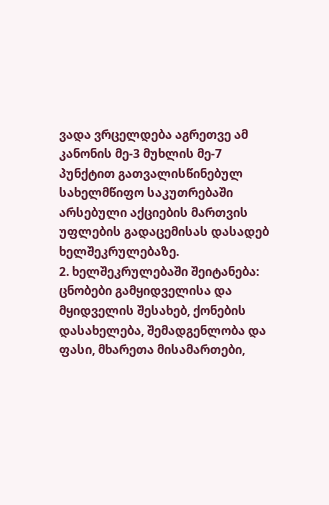ვადა ვრცელდება აგრეთვე ამ კანონის მე-3 მუხლის მე-7 პუნქტით გათვალისწინებულ სახელმწიფო საკუთრებაში არსებული აქციების მართვის უფლების გადაცემისას დასადებ ხელშეკრულებაზე.
2. ხელშეკრულებაში შეიტანება: ცნობები გამყიდველისა და მყიდველის შესახებ, ქონების დასახელება, შემადგენლობა და ფასი, მხარეთა მისამართები,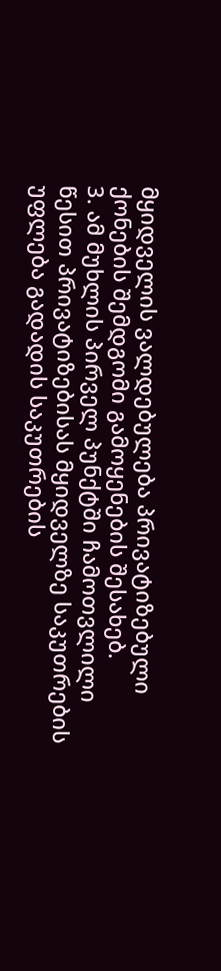მყიდველის ვალდებულება პრივატიზებული ქონების შემდგომი გამოყენების შესახებ.
3. ამ მუხლის პირველ პუნქტში ჩამოთვლილი წესით პრივატიზებისას მყიდველზე საკუთრების უფლება გადადის საკუთრების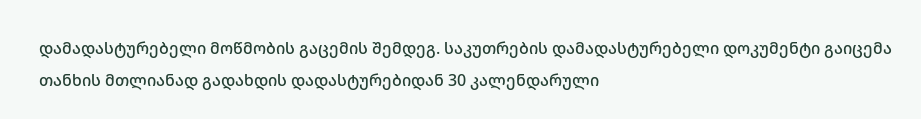დამადასტურებელი მოწმობის გაცემის შემდეგ. საკუთრების დამადასტურებელი დოკუმენტი გაიცემა თანხის მთლიანად გადახდის დადასტურებიდან 30 კალენდარული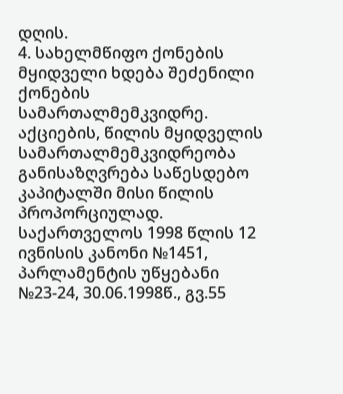დღის.
4. სახელმწიფო ქონების მყიდველი ხდება შეძენილი ქონების სამართალმემკვიდრე. აქციების, წილის მყიდველის სამართალმემკვიდრეობა განისაზღვრება საწესდებო კაპიტალში მისი წილის პროპორციულად.
საქართველოს 1998 წლის 12 ივნისის კანონი №1451, პარლამენტის უწყებანი №23-24, 30.06.1998წ., გვ.55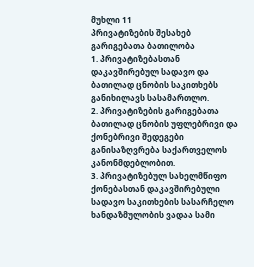მუხლი 11
პრივატიზების შესახებ გარიგებათა ბათილობა
1. პრივატიზებასთან დაკავშირებულ სადავო და ბათილად ცნობის საკითხებს განიხილავს სასამართლო.
2. პრივატიზების გარიგებათა ბათილად ცნობის უფლებრივი და ქონებრივი შედეგები განისაზღვრება საქართველოს კანონმდებლობით.
3. პრივატიზებულ სახელმწიფო ქონებასთან დაკავშირებული სადავო საკითხების სასარჩელო ხანდაზმულობის ვადაა სამი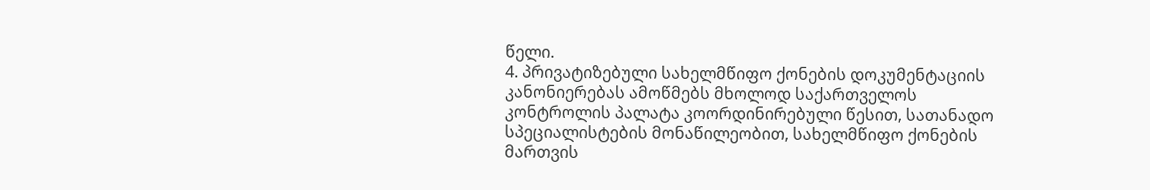წელი.
4. პრივატიზებული სახელმწიფო ქონების დოკუმენტაციის კანონიერებას ამოწმებს მხოლოდ საქართველოს კონტროლის პალატა კოორდინირებული წესით, სათანადო სპეციალისტების მონაწილეობით, სახელმწიფო ქონების მართვის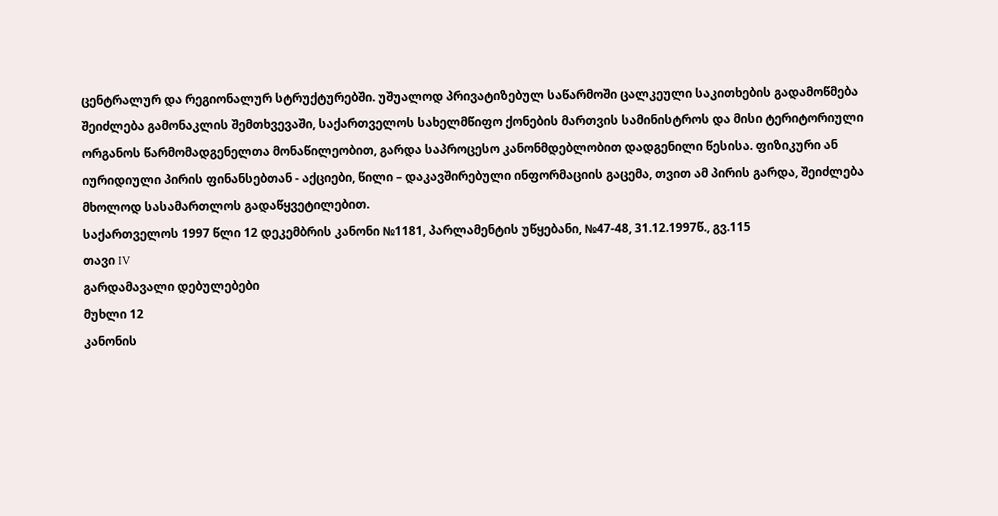ცენტრალურ და რეგიონალურ სტრუქტურებში. უშუალოდ პრივატიზებულ საწარმოში ცალკეული საკითხების გადამოწმება შეიძლება გამონაკლის შემთხვევაში, საქართველოს სახელმწიფო ქონების მართვის სამინისტროს და მისი ტერიტორიული ორგანოს წარმომადგენელთა მონაწილეობით, გარდა საპროცესო კანონმდებლობით დადგენილი წესისა. ფიზიკური ან იურიდიული პირის ფინანსებთან - აქციები, წილი – დაკავშირებული ინფორმაციის გაცემა, თვით ამ პირის გარდა, შეიძლება მხოლოდ სასამართლოს გადაწყვეტილებით.
საქართველოს 1997 წლი 12 დეკემბრის კანონი №1181, პარლამენტის უწყებანი, №47-48, 31.12.1997წ., გვ.115
თავი IV
გარდამავალი დებულებები
მუხლი 12
კანონის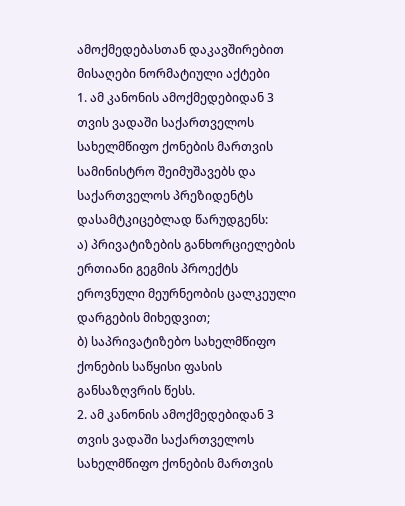ამოქმედებასთან დაკავშირებით მისაღები ნორმატიული აქტები
1. ამ კანონის ამოქმედებიდან 3 თვის ვადაში საქართველოს სახელმწიფო ქონების მართვის სამინისტრო შეიმუშავებს და საქართველოს პრეზიდენტს დასამტკიცებლად წარუდგენს:
ა) პრივატიზების განხორციელების ერთიანი გეგმის პროექტს ეროვნული მეურნეობის ცალკეული დარგების მიხედვით;
ბ) საპრივატიზებო სახელმწიფო ქონების საწყისი ფასის განსაზღვრის წესს.
2. ამ კანონის ამოქმედებიდან 3 თვის ვადაში საქართველოს სახელმწიფო ქონების მართვის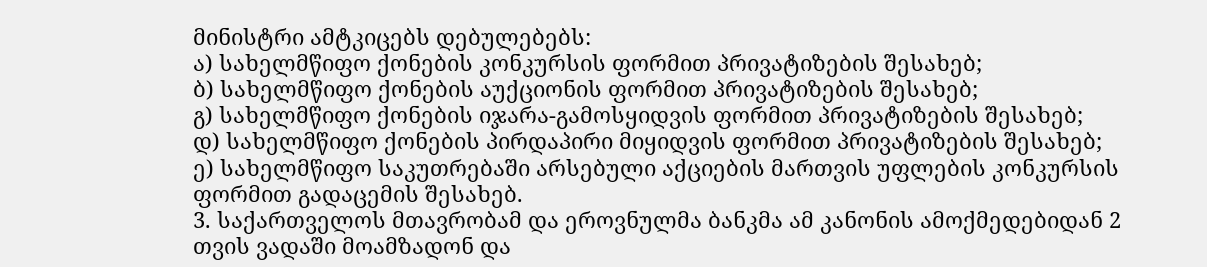მინისტრი ამტკიცებს დებულებებს:
ა) სახელმწიფო ქონების კონკურსის ფორმით პრივატიზების შესახებ;
ბ) სახელმწიფო ქონების აუქციონის ფორმით პრივატიზების შესახებ;
გ) სახელმწიფო ქონების იჯარა-გამოსყიდვის ფორმით პრივატიზების შესახებ;
დ) სახელმწიფო ქონების პირდაპირი მიყიდვის ფორმით პრივატიზების შესახებ;
ე) სახელმწიფო საკუთრებაში არსებული აქციების მართვის უფლების კონკურსის ფორმით გადაცემის შესახებ.
3. საქართველოს მთავრობამ და ეროვნულმა ბანკმა ამ კანონის ამოქმედებიდან 2 თვის ვადაში მოამზადონ და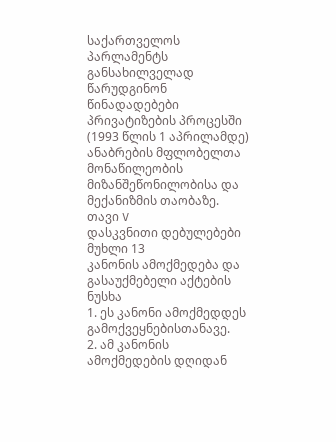საქართველოს პარლამენტს განსახილველად წარუდგინონ წინადადებები პრივატიზების პროცესში (1993 წლის 1 აპრილამდე) ანაბრების მფლობელთა მონაწილეობის მიზანშეწონილობისა და მექანიზმის თაობაზე.
თავი V
დასკვნითი დებულებები
მუხლი 13
კანონის ამოქმედება და გასაუქმებელი აქტების ნუსხა
1. ეს კანონი ამოქმედდეს გამოქვეყნებისთანავე.
2. ამ კანონის ამოქმედების დღიდან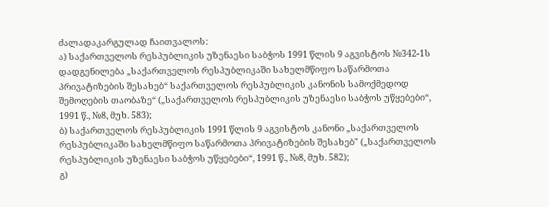ძალადაკარგულად ჩაითვალოს:
ა) საქართველოს რესპუბლიკის უზენაესი საბჭოს 1991 წლის 9 აგვისტოს №342-1ს დადგენილება „საქართველოს რესპუბლიკაში სახელმწიფო საწარმოთა პრივატიზების შესახებ“ საქართველოს რესპუბლიკის კანონის სამოქმედოდ შემოღების თაობაზე“ („საქართველოს რესპუბლიკის უზენაესი საბჭოს უწყებები“, 1991 წ., №8, მუხ. 583);
ბ) საქართველოს რესპუბლიკის 1991 წლის 9 აგვისტოს კანონი „საქართველოს რესპუბლიკაში სახელმწიფო საწარმოთა პრივატიზების შესახებ" („საქართველოს რესპუბლიკის უზენაესი საბჭოს უწყებები“, 1991 წ., №8, მუხ. 582);
გ)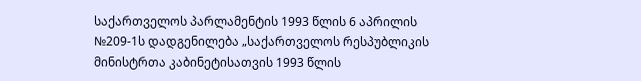საქართველოს პარლამენტის 1993 წლის 6 აპრილის №209-1ს დადგენილება „საქართველოს რესპუბლიკის მინისტრთა კაბინეტისათვის 1993 წლის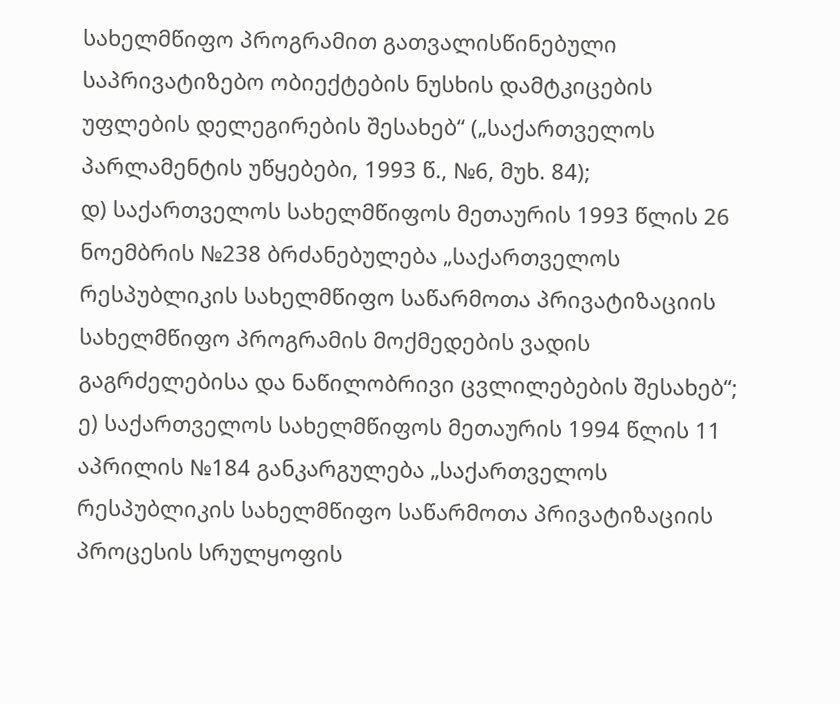სახელმწიფო პროგრამით გათვალისწინებული საპრივატიზებო ობიექტების ნუსხის დამტკიცების უფლების დელეგირების შესახებ“ („საქართველოს პარლამენტის უწყებები, 1993 წ., №6, მუხ. 84);
დ) საქართველოს სახელმწიფოს მეთაურის 1993 წლის 26 ნოემბრის №238 ბრძანებულება „საქართველოს რესპუბლიკის სახელმწიფო საწარმოთა პრივატიზაციის სახელმწიფო პროგრამის მოქმედების ვადის გაგრძელებისა და ნაწილობრივი ცვლილებების შესახებ“;
ე) საქართველოს სახელმწიფოს მეთაურის 1994 წლის 11 აპრილის №184 განკარგულება „საქართველოს რესპუბლიკის სახელმწიფო საწარმოთა პრივატიზაციის პროცესის სრულყოფის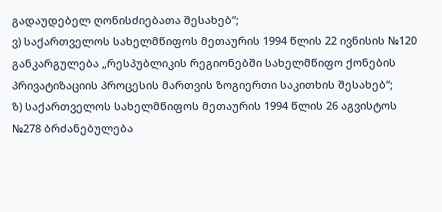გადაუდებელ ღონისძიებათა შესახებ“;
ვ) საქართველოს სახელმწიფოს მეთაურის 1994 წლის 22 ივნისის №120 განკარგულება „რესპუბლიკის რეგიონებში სახელმწიფო ქონების პრივატიზაციის პროცესის მართვის ზოგიერთი საკითხის შესახებ“;
ზ) საქართველოს სახელმწიფოს მეთაურის 1994 წლის 26 აგვისტოს №278 ბრძანებულება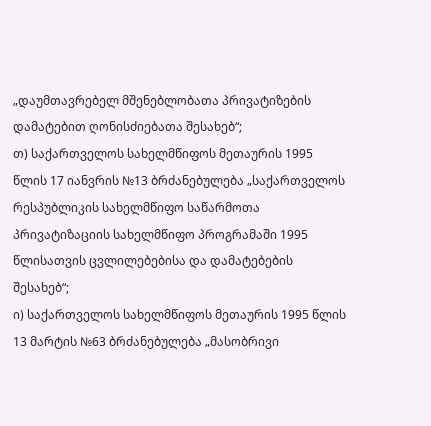„დაუმთავრებელ მშენებლობათა პრივატიზების დამატებით ღონისძიებათა შესახებ“;
თ) საქართველოს სახელმწიფოს მეთაურის 1995 წლის 17 იანვრის №13 ბრძანებულება „საქართველოს რესპუბლიკის სახელმწიფო საწარმოთა პრივატიზაციის სახელმწიფო პროგრამაში 1995 წლისათვის ცვლილებებისა და დამატებების შესახებ“;
ი) საქართველოს სახელმწიფოს მეთაურის 1995 წლის 13 მარტის №63 ბრძანებულება „მასობრივი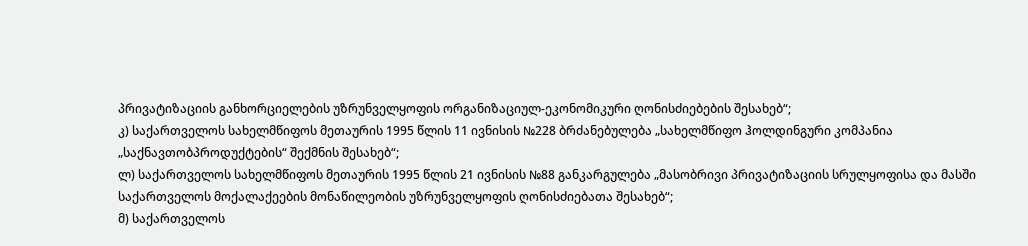პრივატიზაციის განხორციელების უზრუნველყოფის ორგანიზაციულ-ეკონომიკური ღონისძიებების შესახებ“;
კ) საქართველოს სახელმწიფოს მეთაურის 1995 წლის 11 ივნისის №228 ბრძანებულება „სახელმწიფო ჰოლდინგური კომპანია „საქნავთობპროდუქტების“ შექმნის შესახებ“;
ლ) საქართველოს სახელმწიფოს მეთაურის 1995 წლის 21 ივნისის №88 განკარგულება „მასობრივი პრივატიზაციის სრულყოფისა და მასში საქართველოს მოქალაქეების მონაწილეობის უზრუნველყოფის ღონისძიებათა შესახებ“;
მ) საქართველოს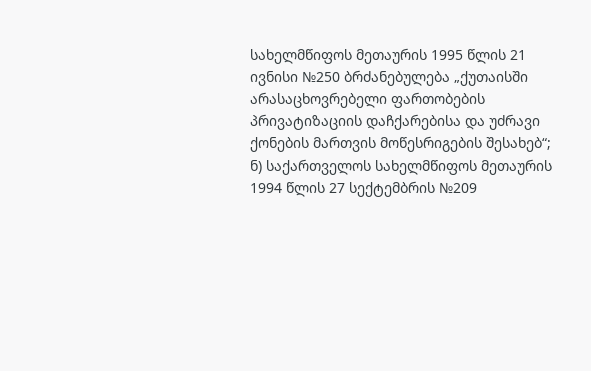სახელმწიფოს მეთაურის 1995 წლის 21 ივნისი №250 ბრძანებულება „ქუთაისში არასაცხოვრებელი ფართობების პრივატიზაციის დაჩქარებისა და უძრავი ქონების მართვის მოწესრიგების შესახებ“;
ნ) საქართველოს სახელმწიფოს მეთაურის 1994 წლის 27 სექტემბრის №209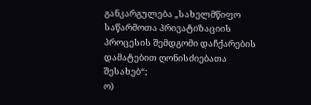განკარგულება „სახელმწიფო საწარმოთა პრივატიზაციის პროცესის შემდგომი დაჩქარების დამატებით ღონისძიებათა შესახებ“;
ო)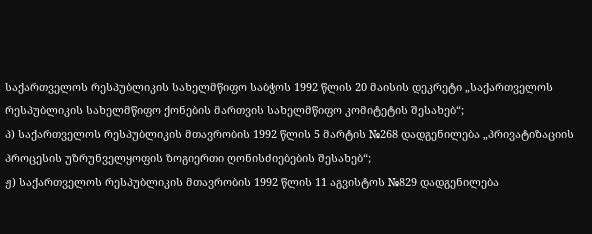საქართველოს რესპუბლიკის სახელმწიფო საბჭოს 1992 წლის 20 მაისის დეკრეტი „საქართველოს რესპუბლიკის სახელმწიფო ქონების მართვის სახელმწიფო კომიტეტის შესახებ“;
პ) საქართველოს რესპუბლიკის მთავრობის 1992 წლის 5 მარტის №268 დადგენილება „პრივატიზაციის პროცესის უზრუნველყოფის ზოგიერთი ღონისძიებების შესახებ“;
ჟ) საქართველოს რესპუბლიკის მთავრობის 1992 წლის 11 აგვისტოს №829 დადგენილება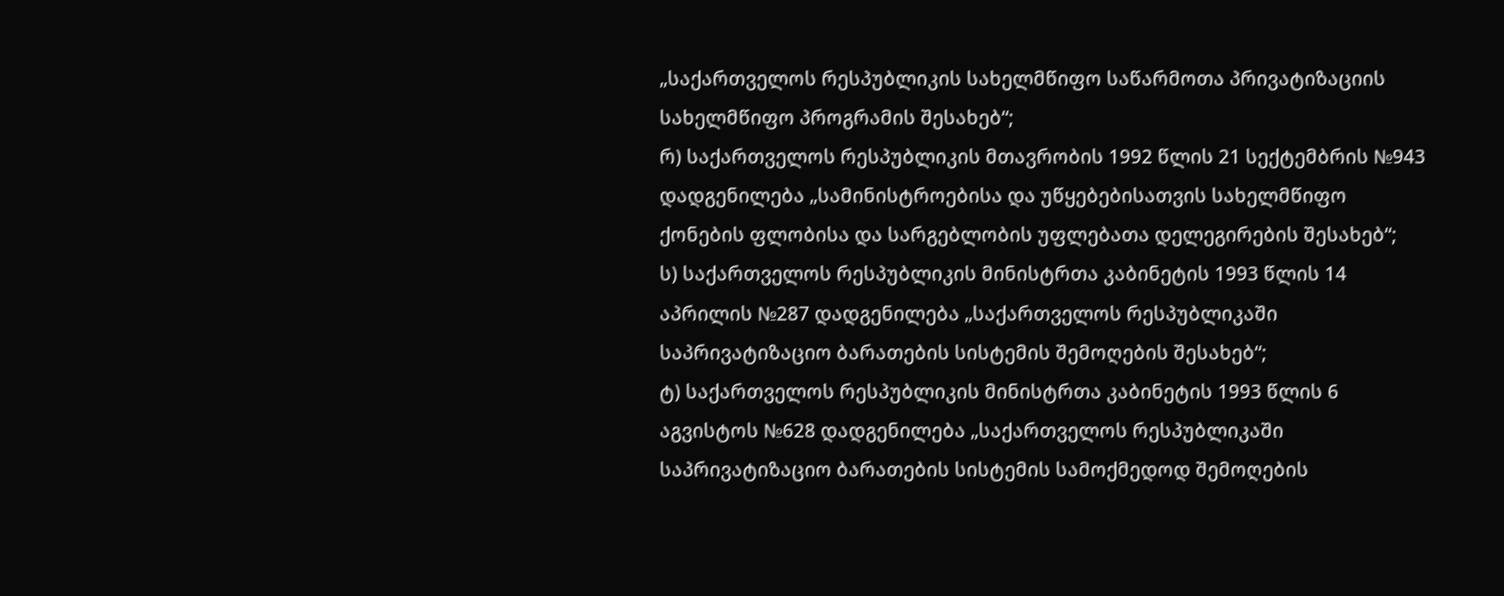„საქართველოს რესპუბლიკის სახელმწიფო საწარმოთა პრივატიზაციის სახელმწიფო პროგრამის შესახებ“;
რ) საქართველოს რესპუბლიკის მთავრობის 1992 წლის 21 სექტემბრის №943 დადგენილება „სამინისტროებისა და უწყებებისათვის სახელმწიფო ქონების ფლობისა და სარგებლობის უფლებათა დელეგირების შესახებ“;
ს) საქართველოს რესპუბლიკის მინისტრთა კაბინეტის 1993 წლის 14 აპრილის №287 დადგენილება „საქართველოს რესპუბლიკაში საპრივატიზაციო ბარათების სისტემის შემოღების შესახებ“;
ტ) საქართველოს რესპუბლიკის მინისტრთა კაბინეტის 1993 წლის 6 აგვისტოს №628 დადგენილება „საქართველოს რესპუბლიკაში საპრივატიზაციო ბარათების სისტემის სამოქმედოდ შემოღების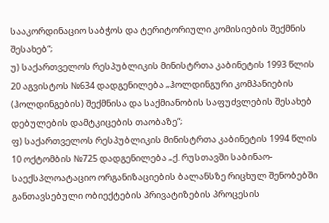სააკორდინაციო საბჭოს და ტერიტორიული კომისიების შექმნის შესახებ“;
უ) საქართველოს რესპუბლიკის მინისტრთა კაბინეტის 1993 წლის 20 აგვისტოს №634 დადგენილება „ჰოლდინგური კომპანიების (ჰოლდინგების) შექმნისა და საქმიანობის საფუძვლების შესახებ დებულების დამტკიცების თაობაზე“;
ფ) საქართველოს რესპუბლიკის მინისტრთა კაბინეტის 1994 წლის 10 ოქტომბის №725 დადგენილება „ქ. რუსთავში საბინაო-საექსპლოატაციო ორგანიზაციების ბალანსზე რიცხულ შენობებში განთავსებული ობიექტების პრივატიზების პროცესის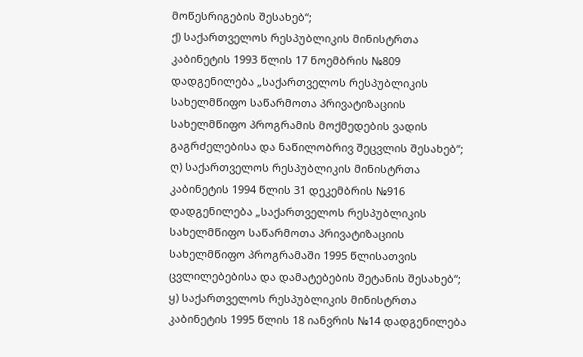მოწესრიგების შესახებ“;
ქ) საქართველოს რესპუბლიკის მინისტრთა კაბინეტის 1993 წლის 17 ნოემბრის №809 დადგენილება „საქართველოს რესპუბლიკის სახელმწიფო საწარმოთა პრივატიზაციის სახელმწიფო პროგრამის მოქმედების ვადის გაგრძელებისა და ნაწილობრივ შეცვლის შესახებ“;
ღ) საქართველოს რესპუბლიკის მინისტრთა კაბინეტის 1994 წლის 31 დეკემბრის №916 დადგენილება „საქართველოს რესპუბლიკის სახელმწიფო საწარმოთა პრივატიზაციის სახელმწიფო პროგრამაში 1995 წლისათვის ცვლილებებისა და დამატებების შეტანის შესახებ“;
ყ) საქართველოს რესპუბლიკის მინისტრთა კაბინეტის 1995 წლის 18 იანვრის №14 დადგენილება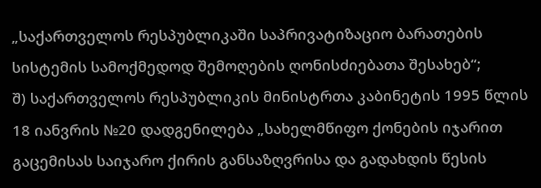„საქართველოს რესპუბლიკაში საპრივატიზაციო ბარათების სისტემის სამოქმედოდ შემოღების ღონისძიებათა შესახებ“;
შ) საქართველოს რესპუბლიკის მინისტრთა კაბინეტის 1995 წლის 18 იანვრის №20 დადგენილება „სახელმწიფო ქონების იჯარით გაცემისას საიჯარო ქირის განსაზღვრისა და გადახდის წესის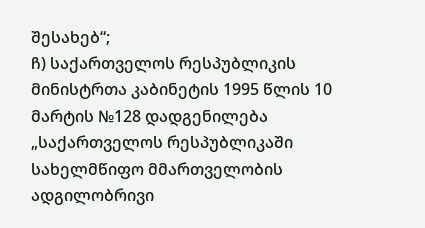შესახებ“;
ჩ) საქართველოს რესპუბლიკის მინისტრთა კაბინეტის 1995 წლის 10 მარტის №128 დადგენილება „საქართველოს რესპუბლიკაში სახელმწიფო მმართველობის ადგილობრივი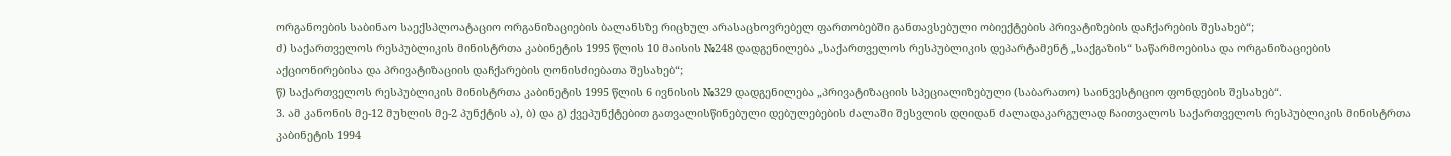ორგანოების საბინაო საექსპლოატაციო ორგანიზაციების ბალანსზე რიცხულ არასაცხოვრებელ ფართობებში განთავსებული ობიექტების პრივატიზების დაჩქარების შესახებ“;
ძ) საქართველოს რესპუბლიკის მინისტრთა კაბინეტის 1995 წლის 10 მაისის №248 დადგენილება „საქართველოს რესპუბლიკის დეპარტამენტ „საქგაზის“ საწარმოებისა და ორგანიზაციების აქციონირებისა და პრივატიზაციის დაჩქარების ღონისძიებათა შესახებ“;
წ) საქართველოს რესპუბლიკის მინისტრთა კაბინეტის 1995 წლის 6 ივნისის №329 დადგენილება „პრივატიზაციის სპეციალიზებული (საბარათო) საინვესტიციო ფონდების შესახებ“.
3. ამ კანონის მე-12 მუხლის მე-2 პუნქტის ა), ბ) და გ) ქვეპუნქტებით გათვალისწინებული დებულებების ძალაში შესვლის დღიდან ძალადაკარგულად ჩაითვალოს საქართველოს რესპუბლიკის მინისტრთა კაბინეტის 1994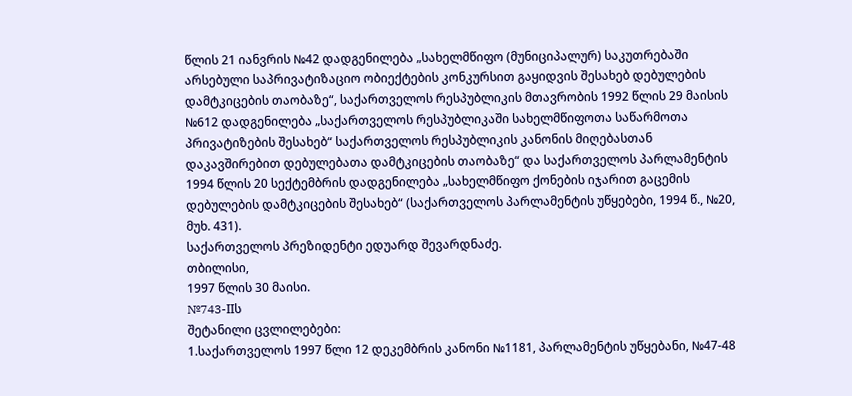წლის 21 იანვრის №42 დადგენილება „სახელმწიფო (მუნიციპალურ) საკუთრებაში არსებული საპრივატიზაციო ობიექტების კონკურსით გაყიდვის შესახებ დებულების დამტკიცების თაობაზე“, საქართველოს რესპუბლიკის მთავრობის 1992 წლის 29 მაისის №612 დადგენილება „საქართველოს რესპუბლიკაში სახელმწიფოთა საწარმოთა პრივატიზების შესახებ“ საქართველოს რესპუბლიკის კანონის მიღებასთან დაკავშირებით დებულებათა დამტკიცების თაობაზე“ და საქართველოს პარლამენტის 1994 წლის 20 სექტემბრის დადგენილება „სახელმწიფო ქონების იჯარით გაცემის დებულების დამტკიცების შესახებ“ (საქართველოს პარლამენტის უწყებები, 1994 წ., №20, მუხ. 431).
საქართველოს პრეზიდენტი ედუარდ შევარდნაძე.
თბილისი,
1997 წლის 30 მაისი.
№743-IIს
შეტანილი ცვლილებები:
1.საქართველოს 1997 წლი 12 დეკემბრის კანონი №1181, პარლამენტის უწყებანი, №47-48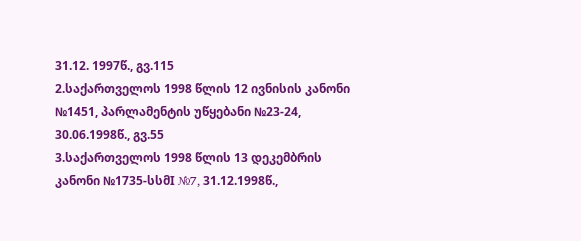31.12. 1997წ., გვ.115
2.საქართველოს 1998 წლის 12 ივნისის კანონი №1451, პარლამენტის უწყებანი №23-24, 30.06.1998წ., გვ.55
3.საქართველოს 1998 წლის 13 დეკემბრის კანონი №1735-სსმI №7, 31.12.1998წ.,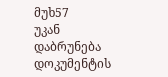მუხ57
უკან დაბრუნება
დოკუმენტის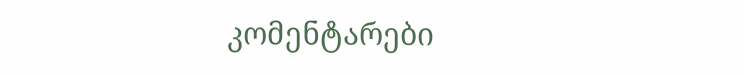კომენტარები